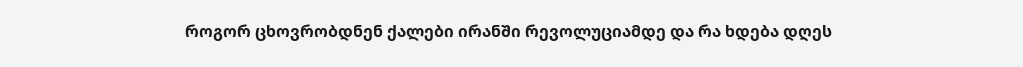როგორ ცხოვრობდნენ ქალები ირანში რევოლუციამდე და რა ხდება დღეს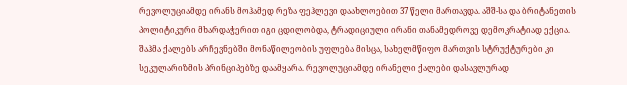რევოლუციამდე ირანს მოჰამედ რეზა ფეჰლევი დაახლოებით 37 წელი მართავდა. აშშ-სა და ბრიტანეთის პოლიტიკური მხარდაჭერით იგი ცდილობდა, ტრადიციული ირანი თანამედროვე დემოკრატიად ექცია. შაჰმა ქალებს არჩევნებში მონაწილეობის უფლება მისცა, სახელმწიფო მართვის სტრუქტურები კი სეკულარიზმის პრინციპებზე დაამყარა. რევოლუციამდე ირანელი ქალები დასავლურად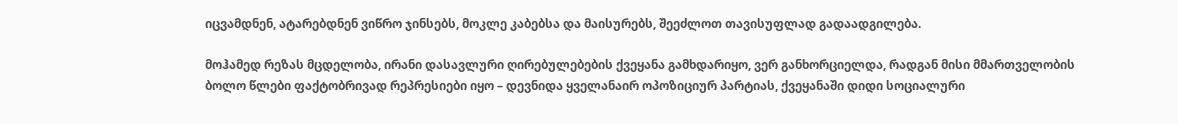იცვამდნენ, ატარებდნენ ვიწრო ჯინსებს, მოკლე კაბებსა და მაისურებს, შეეძლოთ თავისუფლად გადაადგილება.

მოჰამედ რეზას მცდელობა, ირანი დასავლური ღირებულებების ქვეყანა გამხდარიყო, ვერ განხორციელდა, რადგან მისი მმართველობის ბოლო წლები ფაქტობრივად რეპრესიები იყო – დევნიდა ყველანაირ ოპოზიციურ პარტიას, ქვეყანაში დიდი სოციალური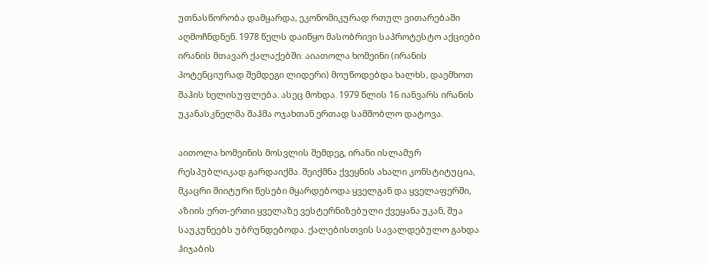უთნასწორობა დამყარდა, ეკონომიკურად რთულ ვითარებაში აღმოჩნდნენ. 1978 წელს დაიწყო მასობრივი საპროტესტო აქციები ირანის მთავარ ქალაქებში. აიათოლა ხომეინი (ირანის პოტენციურად შემდეგი ლიდერი) მოუწოდებდა ხალხს, დაემხოთ შაჰის ხელისუფლება. ასეც მოხდა. 1979 წლის 16 იანვარს ირანის უკანასკნელმა შაჰმა ოჯახთან ერთად სამშობლო დატოვა.

აითოლა ხომეინის მოსვლის შემდეგ, ირანი ისლამურ რესპუბლიკად გარდაიქმა. შეიქმნა ქვეყნის ახალი კონსტიტუცია, მკაცრი შიიტური წესები მყარდებოდა ყველგან და ყველაფერში, აზიის ერთ-ერთი ყველაზე ვესტერნიზებული ქვეყანა უკან, შუა საუკუნეებს უბრუნდებოდა. ქალებისთვის სავალდებულო გახდა ჰიჯაბის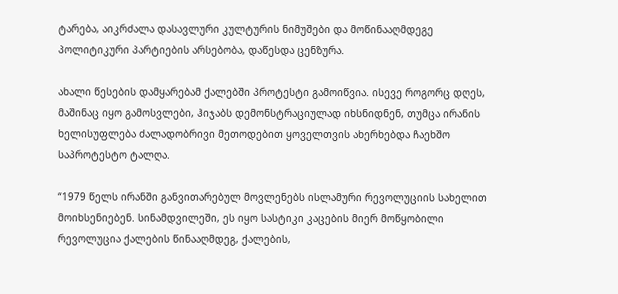ტარება, აიკრძალა დასავლური კულტურის ნიმუშები და მოწინააღმდეგე პოლიტიკური პარტიების არსებობა, დაწესდა ცენზურა.

ახალი წესების დამყარებამ ქალებში პროტესტი გამოიწვია. ისევე როგორც დღეს, მაშინაც იყო გამოსვლები, ჰიჯაბს დემონსტრაციულად იხსნიდნენ, თუმცა ირანის ხელისუფლება ძალადობრივი მეთოდებით ყოველთვის ახერხებდა ჩაეხშო საპროტესტო ტალღა.

“1979 წელს ირანში განვითარებულ მოვლენებს ისლამური რევოლუციის სახელით მოიხსენიებენ. სინამდვილეში, ეს იყო სასტიკი კაცების მიერ მოწყობილი რევოლუცია ქალების წინააღმდეგ, ქალების,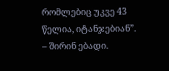რომლებიც უკვე 43 წელია, იტანჯებიან”. – შირინ ებადი.